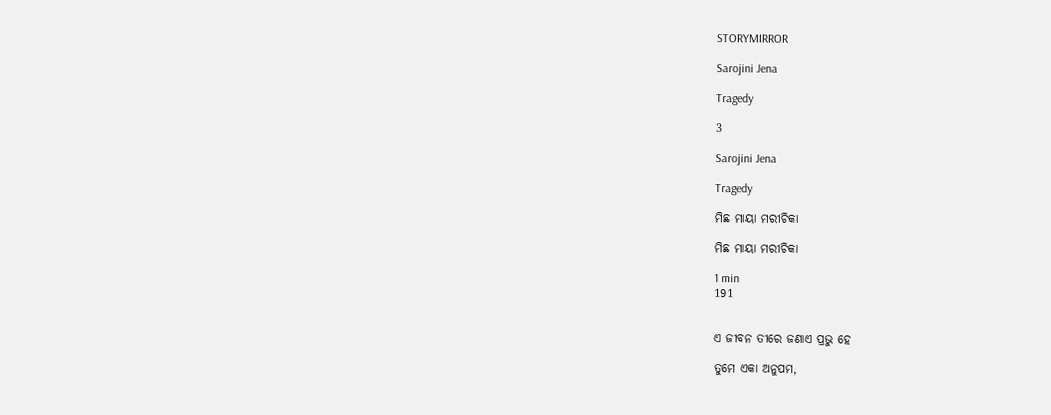STORYMIRROR

Sarojini Jena

Tragedy

3

Sarojini Jena

Tragedy

ମିଛ ମାୟା ମରୀଚିକା

ମିଛ ମାୟା ମରୀଚିକା

1 min
191


ଏ ଜୀବନ ତୀରେ ଜଣାଏ ପ୍ରଭୁ ହେ

ତୁମେ ଏକା ଅନୁପମ,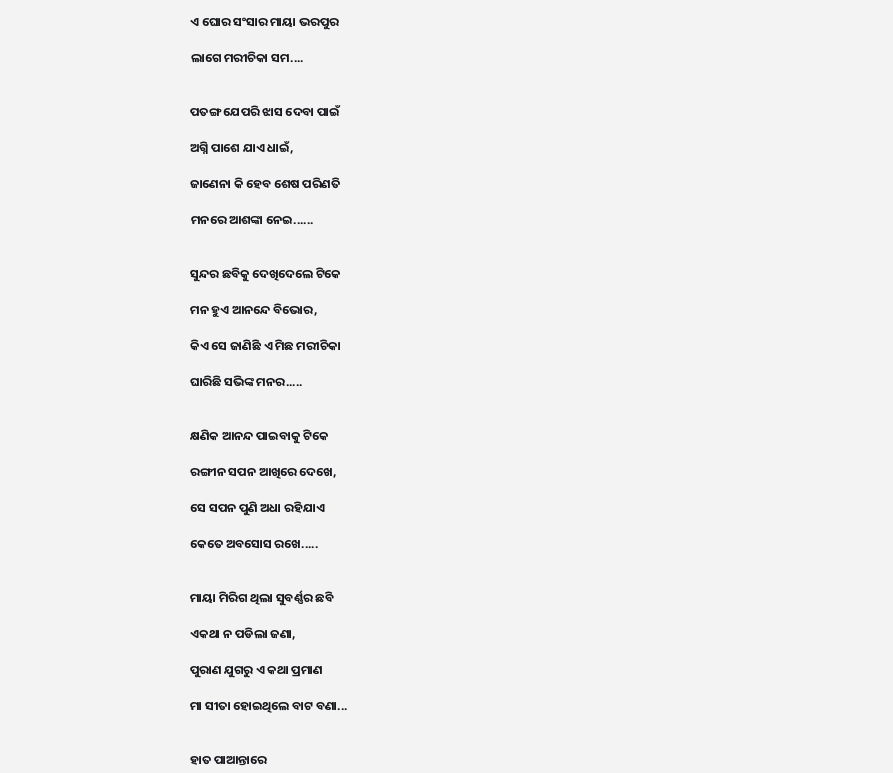ଏ ଘୋର ସଂସାର ମାୟା ଭରପୁର

ଲାଗେ ମରୀଚିକା ସମ....


ପତଙ୍ଗ ଯେପରି ଝାସ ଦେବା ପାଇଁ

ଅଗ୍ନି ପାଶେ ଯାଏ ଧାଇଁ,

ଜାଣେନା କି ହେବ ଶେଷ ପରିଣତି

ମନରେ ଆଶଙ୍କା ନେଇ......


ସୁନ୍ଦର ଛବିକୁ ଦେଖିଦେଲେ ଟିକେ

ମନ ହୁଏ ଆନନ୍ଦେ ବିଭୋର,

କିଏ ସେ ଜାଣିଛି ଏ ମିଛ ମରୀଚିକା

ଘାରିଛି ସଭିଙ୍କ ମନର.....


କ୍ଷଣିକ ଆନନ୍ଦ ପାଇବାକୁ ଟିକେ

ରଙ୍ଗୀନ ସପନ ଆଖିରେ ଦେଖେ,

ସେ ସପନ ପୁଣି ଅଧା ରହିଯାଏ

କେତେ ଅବସୋସ ରଖେ.....


ମାୟା ମିରିଗ ଥିଲା ସୁବର୍ଣ୍ଣର ଛବି

ଏକଥା ନ ପଡିଲା ଜଣା,

ପୁରାଣ ଯୁଗରୁ ଏ କଥା ପ୍ରମାଣ

ମା ସୀତା ହୋଇଥିଲେ ବାଟ ବଣା...


ହାତ ପାଆନ୍ତାରେ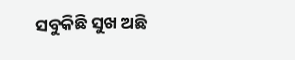ସବୁକିଛି ସୁଖ ଅଛି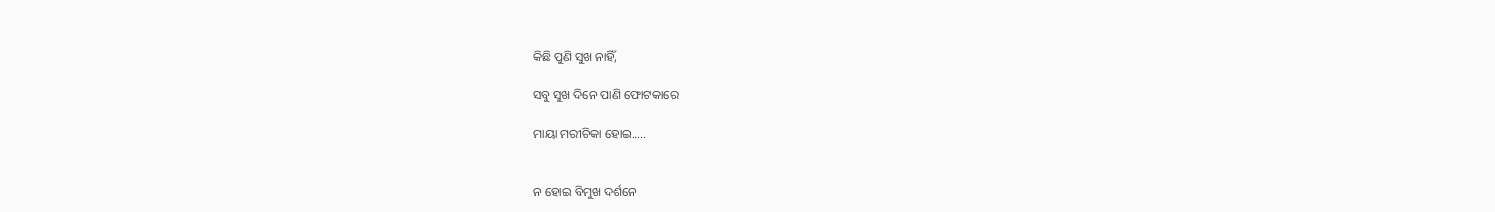କିଛି ପୁଣି ସୁଖ ନାହିଁ,

ସବୁ ସୁଖ ଦିନେ ପାଣି ଫୋଟକାରେ

ମାୟା ମରୀଚିକା ହୋଇ.....


ନ ହୋଇ ବିମୁଖ ଦର୍ଶନେ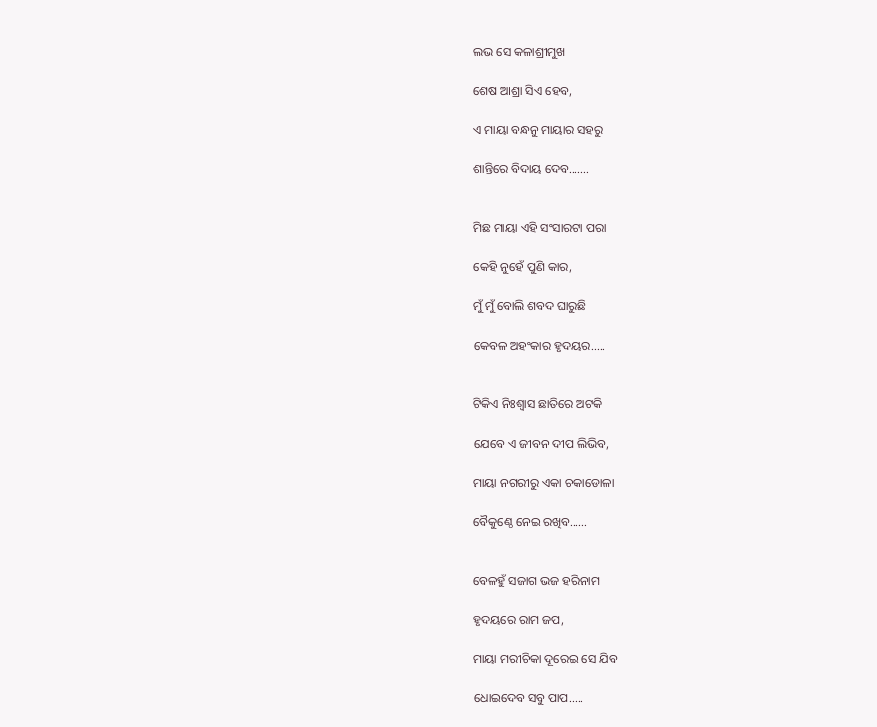ଲଭ ସେ କଳାଶ୍ରୀମୁଖ

ଶେଷ ଆଶ୍ରା ସିଏ ହେବ,

ଏ ମାୟା ବନ୍ଧନୁ ମାୟାର ସହରୁ

ଶାନ୍ତିରେ ବିଦାୟ ଦେବ.......


ମିଛ ମାୟା ଏହି ସଂସାରଟା ପରା

କେହି ନୁହେଁ ପୁଣି କାର,

ମୁଁ ମୁଁ ବୋଲି ଶବଦ ଘାରୁଛି

କେବଳ ଅହଂକାର ହୃଦୟର.....


ଟିକିଏ ନିଃଶ୍ୱାସ ଛାତିରେ ଅଟକି

ଯେବେ ଏ ଜୀବନ ଦୀପ ଲିଭିବ,

ମାୟା ନଗରୀରୁ ଏକା ଚକାଡୋଳା

ବୈକୁଣ୍ଠେ ନେଇ ରଖିବ......


ବେଳହୁଁ ସଜାଗ ଭଜ ହରିନାମ

ହୃଦୟରେ ରାମ ଜପ,

ମାୟା ମରୀଚିକା ଦୂରେଇ ସେ ଯିବ

ଧୋଇଦେବ ସବୁ ପାପ.....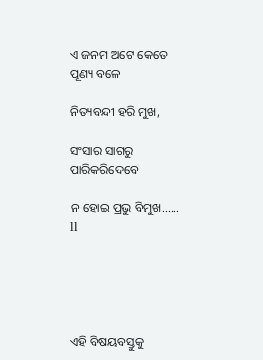ଏ ଜନମ ଅଟେ କେତେ ପୂଣ୍ୟ ବଳେ

ନିତ୍ୟବନ୍ଦୀ ହରି ମୁଖ,

ସଂସାର ସାଗରୁ ପାରିକରିଦେବେ

ନ ହୋଇ ପ୍ରଭୁ ବିମୁଖ...... ll





ଏହି ବିଷୟବସ୍ତୁକୁ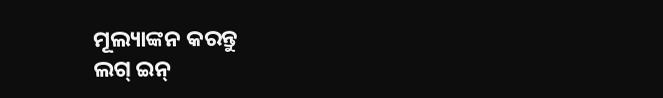ମୂଲ୍ୟାଙ୍କନ କରନ୍ତୁ
ଲଗ୍ ଇନ୍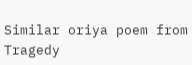Similar oriya poem from Tragedy